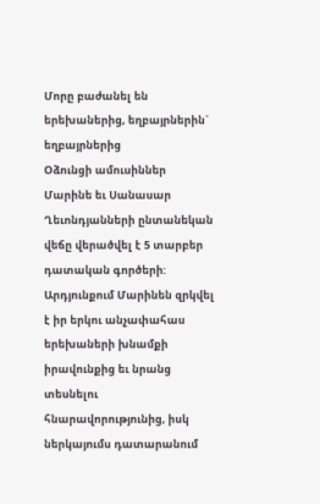Մորը բաժանել են երեխաներից, եղբայրներին` եղբայրներից
Օձունցի ամուսիններ Մարինե եւ Սանասար Ղեւոնդյանների ընտանեկան վեճը վերածվել է 5 տարբեր դատական գործերի: Արդյունքում Մարինեն զրկվել է իր երկու անչափահաս երեխաների խնամքի իրավունքից եւ նրանց տեսնելու հնարավորությունից, իսկ ներկայումս դատարանում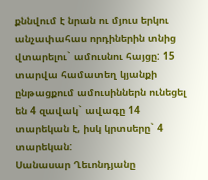քննվում է նրան ու մյուս երկու անչափահաս որդիներին տնից վտարելու` ամուսնու հայցը: 15 տարվա համատեղ կյանքի ընթացքում ամուսիններն ունեցել են 4 զավակ` ավագը 14 տարեկան է, իսկ կրտսերը` 4 տարեկան:
Սանասար Ղեւոնդյանը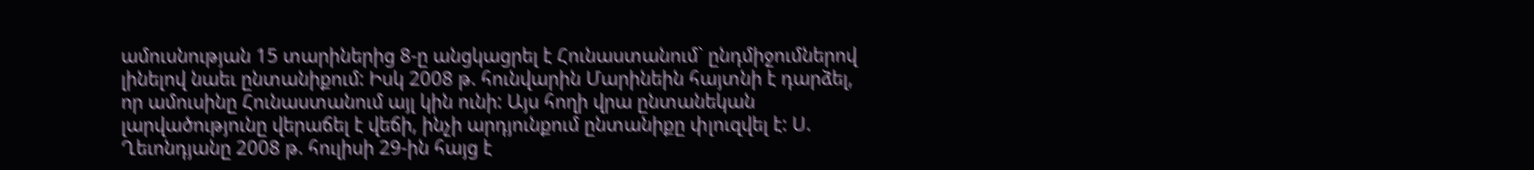ամուսնության 15 տարիներից 8-ը անցկացրել է Հունաստանում` ընդմիջումներով լինելով նաեւ ընտանիքում: Իսկ 2008 թ. հունվարին Մարինեին հայտնի է դարձել, որ ամուսինը Հունաստանում այլ կին ունի: Այս հողի վրա ընտանեկան լարվածությունը վերաճել է վեճի, ինչի արդյունքում ընտանիքը փլուզվել է: Ս. Ղեւոնդյանը 2008 թ. հուլիսի 29-ին հայց է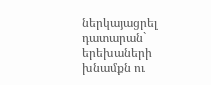ներկայացրել դատարան` երեխաների խնամքն ու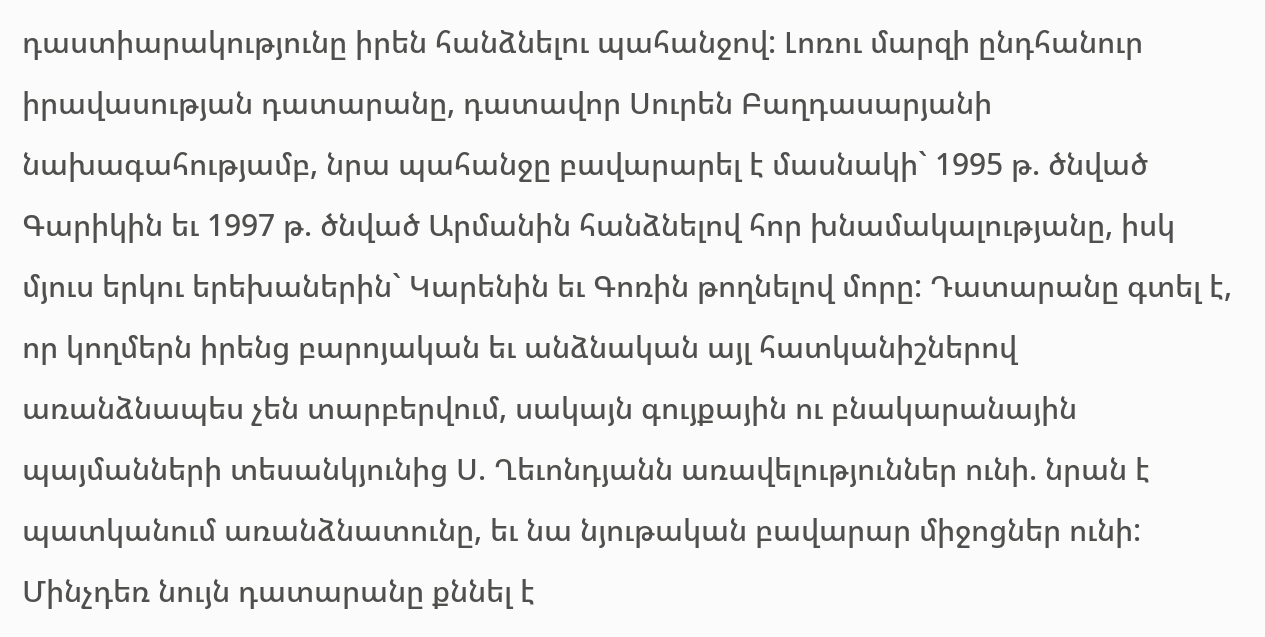դաստիարակությունը իրեն հանձնելու պահանջով: Լոռու մարզի ընդհանուր իրավասության դատարանը, դատավոր Սուրեն Բաղդասարյանի նախագահությամբ, նրա պահանջը բավարարել է մասնակի` 1995 թ. ծնված Գարիկին եւ 1997 թ. ծնված Արմանին հանձնելով հոր խնամակալությանը, իսկ մյուս երկու երեխաներին` Կարենին եւ Գոռին թողնելով մորը: Դատարանը գտել է, որ կողմերն իրենց բարոյական եւ անձնական այլ հատկանիշներով առանձնապես չեն տարբերվում, սակայն գույքային ու բնակարանային պայմանների տեսանկյունից Ս. Ղեւոնդյանն առավելություններ ունի. նրան է պատկանում առանձնատունը, եւ նա նյութական բավարար միջոցներ ունի: Մինչդեռ նույն դատարանը քննել է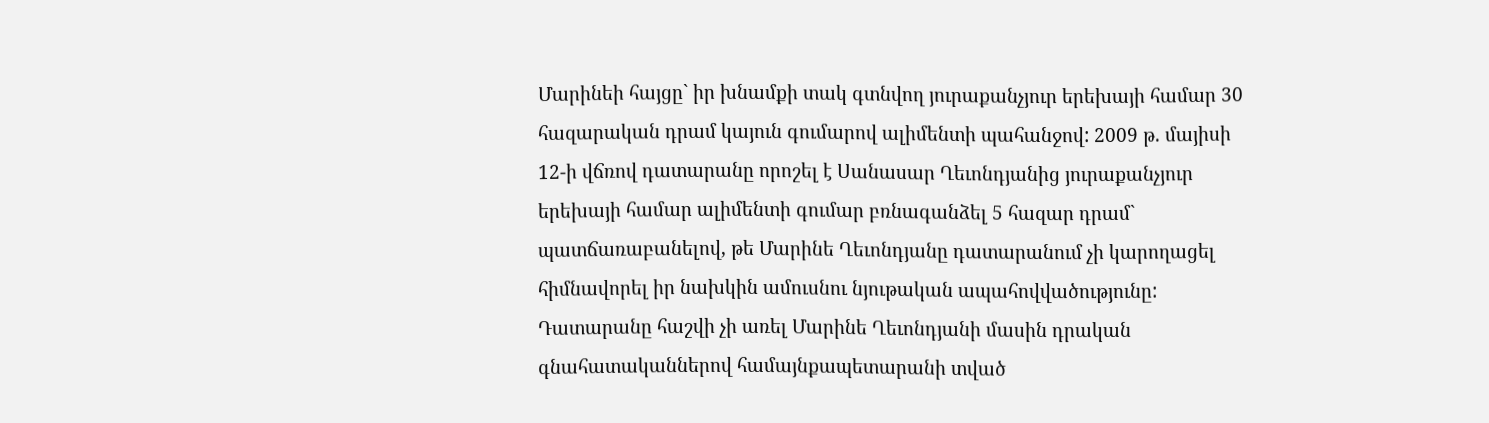Մարինեի հայցը` իր խնամքի տակ գտնվող յուրաքանչյուր երեխայի համար 30 հազարական դրամ կայուն գումարով ալիմենտի պահանջով: 2009 թ. մայիսի 12-ի վճռով դատարանը որոշել է Սանասար Ղեւոնդյանից յուրաքանչյուր երեխայի համար ալիմենտի գումար բռնագանձել 5 հազար դրամ` պատճառաբանելով, թե Մարինե Ղեւոնդյանը դատարանում չի կարողացել հիմնավորել իր նախկին ամուսնու նյութական ապահովվածությունը: Դատարանը հաշվի չի առել Մարինե Ղեւոնդյանի մասին դրական գնահատականներով համայնքապետարանի տված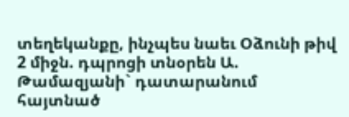տեղեկանքը, ինչպես նաեւ Օձունի թիվ 2 միջն. դպրոցի տնօրեն Ա. Թամազյանի` դատարանում հայտնած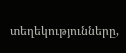տեղեկությունները,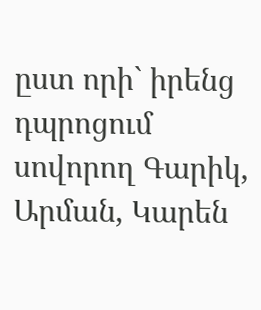ըստ որի` իրենց դպրոցում սովորող Գարիկ, Արման, Կարեն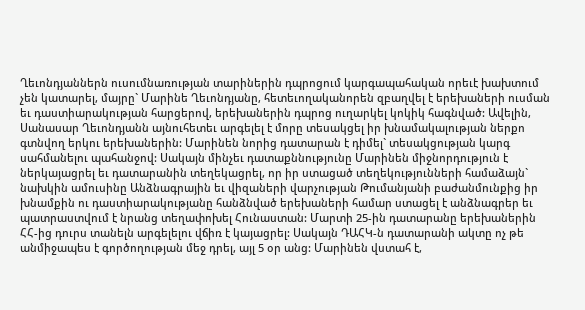Ղեւոնդյաններն ուսումնառության տարիներին դպրոցում կարգապահական որեւէ խախտում չեն կատարել, մայրը` Մարինե Ղեւոնդյանը, հետեւողականորեն զբաղվել է երեխաների ուսման եւ դաստիարակության հարցերով, երեխաներին դպրոց ուղարկել կոկիկ հագնված: Ավելին, Սանասար Ղեւոնդյանն այնուհետեւ արգելել է մորը տեսակցել իր խնամակալության ներքո գտնվող երկու երեխաներին: Մարինեն նորից դատարան է դիմել` տեսակցության կարգ սահմանելու պահանջով: Սակայն մինչեւ դատաքննությունը Մարինեն միջնորդություն է ներկայացրել եւ դատարանին տեղեկացրել, որ իր ստացած տեղեկությունների համաձայն` նախկին ամուսինը Անձնագրային եւ վիզաների վարչության Թումանյանի բաժանմունքից իր խնամքին ու դաստիարակությանը հանձնված երեխաների համար ստացել է անձնագրեր եւ պատրաստվում է նրանց տեղափոխել Հունաստան: Մարտի 25-ին դատարանը երեխաներին ՀՀ-ից դուրս տանելն արգելելու վճիռ է կայացրել: Սակայն ԴԱՀԿ-ն դատարանի ակտը ոչ թե անմիջապես է գործողության մեջ դրել, այլ 5 օր անց: Մարինեն վստահ է,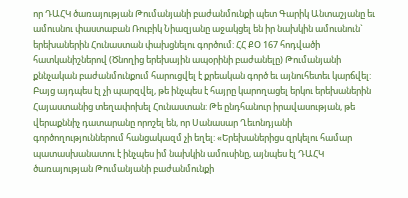որ ԴԱՀԿ ծառայության Թումանյանի բաժանմունքի պետ Գարիկ Անտաշյանը եւ ամուսնու փաստաբան Ռուբիկ Նիազյանը աջակցել են իր նախկին ամուսնուն` երեխաներին Հունաստան փախցնելու գործում: ՀՀ ՔՕ 167 հոդվածի հատկանիշներով (Ծնողից երեխային ապօրինի բաժանելը) Թումանյանի քննչական բաժանմունքում հարուցվել է քրեական գործ եւ այնուհետեւ կարճվել: Բայց այդպես էլ չի պարզվել, թե ինչպես է հայրը կարողացել երկու երեխաներին Հայաստանից տեղափոխել Հունաստան: Թե ընդհանուր իրավասության, թե վերաքննիչ դատարանը որոշել են, որ Սանասար Ղեւոնդյանի գործողություններում հանցակազմ չի եղել: «Երեխաներիցս զրկելու համար պատասխանատու է ինչպես իմ նախկին ամուսինը, այնպես էլ ԴԱՀԿ ծառայության Թումանյանի բաժանմունքի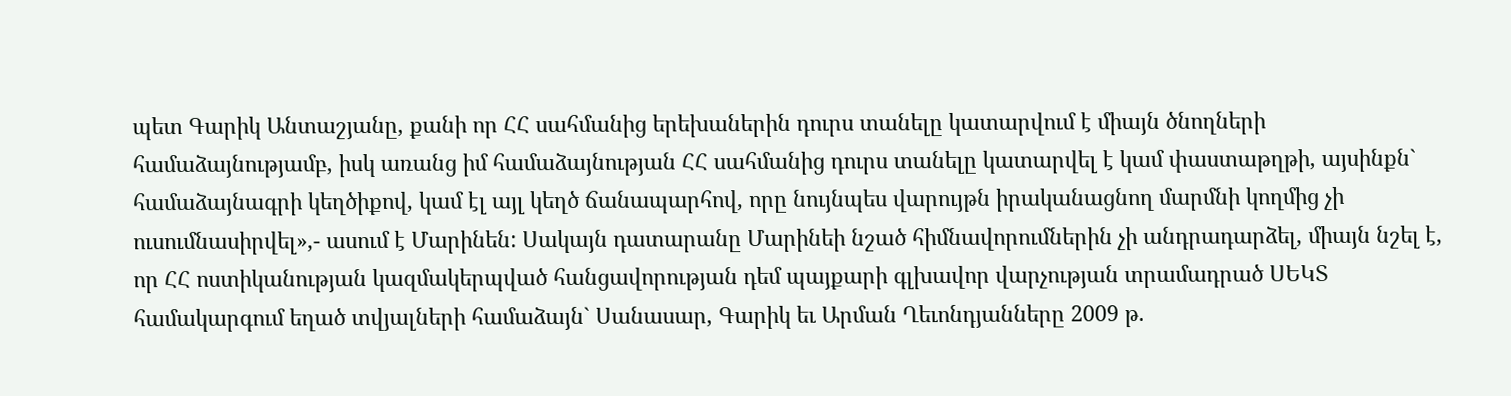պետ Գարիկ Անտաշյանը, քանի որ ՀՀ սահմանից երեխաներին դուրս տանելը կատարվում է միայն ծնողների համաձայնությամբ, իսկ առանց իմ համաձայնության ՀՀ սահմանից դուրս տանելը կատարվել է կամ փաստաթղթի, այսինքն` համաձայնագրի կեղծիքով, կամ էլ այլ կեղծ ճանապարհով, որը նույնպես վարույթն իրականացնող մարմնի կողմից չի ուսումնասիրվել»,- ասում է Մարինեն: Սակայն դատարանը Մարինեի նշած հիմնավորումներին չի անդրադարձել, միայն նշել է, որ ՀՀ ոստիկանության կազմակերպված հանցավորության դեմ պայքարի գլխավոր վարչության տրամադրած ՍԵԿՏ համակարգում եղած տվյալների համաձայն` Սանասար, Գարիկ եւ Արման Ղեւոնդյանները 2009 թ.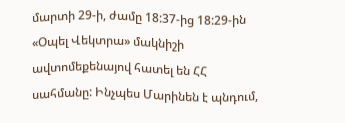մարտի 29-ի, ժամը 18:37-ից 18:29-ին «Օպել Վեկտրա» մակնիշի ավտոմեքենայով հատել են ՀՀ սահմանը: Ինչպես Մարինեն է պնդում,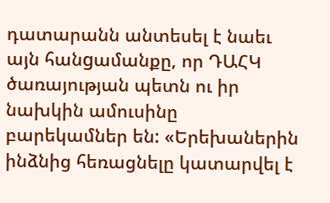դատարանն անտեսել է նաեւ այն հանgամանքը, որ ԴԱՀԿ ծառայության պետն ու իր նախկին ամուսինը բարեկամներ են: «Երեխաներին ինձնից հեռացնելը կատարվել է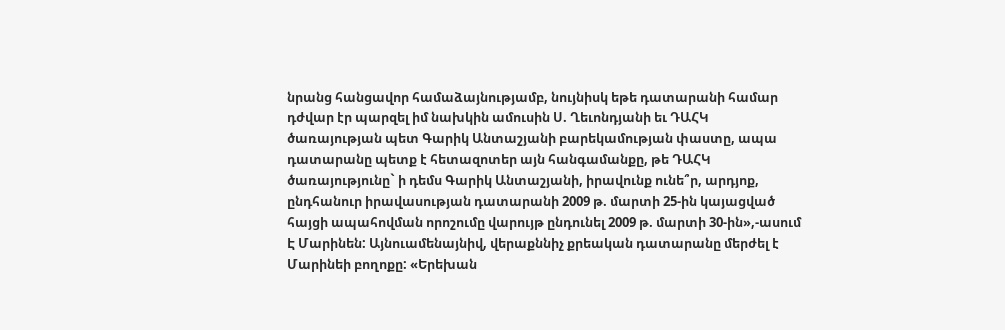նրանց հանցավոր համաձայնությամբ, նույնիսկ եթե դատարանի համար դժվար էր պարզել իմ նախկին ամուսին Ս. Ղեւոնդյանի եւ ԴԱՀԿ ծառայության պետ Գարիկ Անտաշյանի բարեկամության փաստը, ապա դատարանը պետք է հետազոտեր այն հանգամանքը, թե ԴԱՀԿ ծառայությունը` ի դեմս Գարիկ Անտաշյանի, իրավունք ունե՞ր, արդյոք, ընդհանուր իրավասության դատարանի 2009 թ. մարտի 25-ին կայացված հայցի ապահովման որոշումը վարույթ ընդունել 2009 թ. մարտի 30-ին»,-ասում Է Մարինեն: Այնուամենայնիվ, վերաքննիչ քրեական դատարանը մերժել է Մարինեի բողոքը: «Երեխան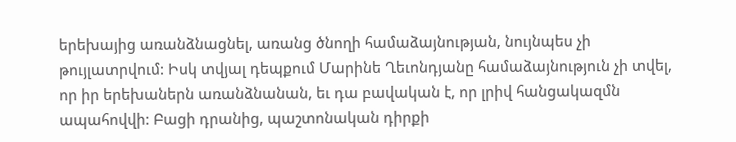երեխայից առանձնացնել, առանց ծնողի համաձայնության, նույնպես չի թույլատրվում: Իսկ տվյալ դեպքում Մարինե Ղեւոնդյանը համաձայնություն չի տվել, որ իր երեխաներն առանձնանան, եւ դա բավական է, որ լրիվ հանցակազմն ապահովվի: Բացի դրանից, պաշտոնական դիրքի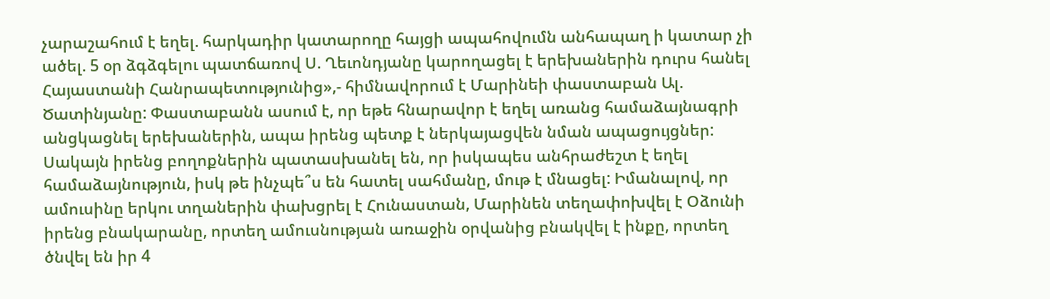չարաշահում է եղել. հարկադիր կատարողը հայցի ապահովումն անհապաղ ի կատար չի ածել. 5 օր ձգձգելու պատճառով Ս. Ղեւոնդյանը կարողացել է երեխաներին դուրս հանել Հայաստանի Հանրապետությունից»,- հիմնավորում է Մարինեի փաստաբան Ալ. Ծատինյանը: Փաստաբանն ասում է, որ եթե հնարավոր է եղել առանց համաձայնագրի անցկացնել երեխաներին, ապա իրենց պետք է ներկայացվեն նման ապացույցներ: Սակայն իրենց բողոքներին պատասխանել են, որ իսկապես անհրաժեշտ է եղել համաձայնություն, իսկ թե ինչպե՞ս են հատել սահմանը, մութ է մնացել: Իմանալով, որ ամուսինը երկու տղաներին փախցրել է Հունաստան, Մարինեն տեղափոխվել է Օձունի իրենց բնակարանը, որտեղ ամուսնության առաջին օրվանից բնակվել է ինքը, որտեղ ծնվել են իր 4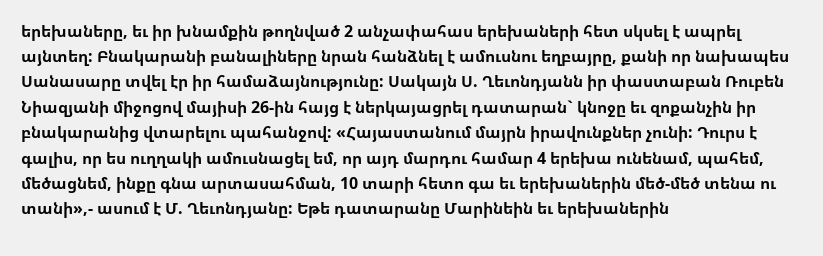երեխաները, եւ իր խնամքին թողնված 2 անչափահաս երեխաների հետ սկսել է ապրել այնտեղ: Բնակարանի բանալիները նրան հանձնել է ամուսնու եղբայրը, քանի որ նախապես Սանասարը տվել էր իր համաձայնությունը: Սակայն Ս. Ղեւոնդյանն իր փաստաբան Ռուբեն Նիազյանի միջոցով մայիսի 26-ին հայց է ներկայացրել դատարան` կնոջը եւ զոքանչին իր բնակարանից վտարելու պահանջով: «Հայաստանում մայրն իրավունքներ չունի: Դուրս է գալիս, որ ես ուղղակի ամուսնացել եմ, որ այդ մարդու համար 4 երեխա ունենամ, պահեմ, մեծացնեմ, ինքը գնա արտասահման, 10 տարի հետո գա եւ երեխաներին մեծ-մեծ տենա ու տանի»,- ասում է Մ. Ղեւոնդյանը: Եթե դատարանը Մարինեին եւ երեխաներին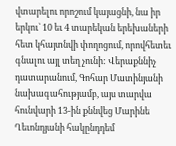վտարելու որոշում կայացնի, նա իր երկու` 10 եւ 4 տարեկան երեխաների հետ կհայտնվի փողոցում, որովհետեւ գնալու այլ տեղ չունի: Վերաքննիչ դատարանում, Գոհար Մատինյանի նախագահությամբ, այս տարվա հունվարի 13-ին քննվեց Մարինե Ղեւոնդյանի հակընդդեմ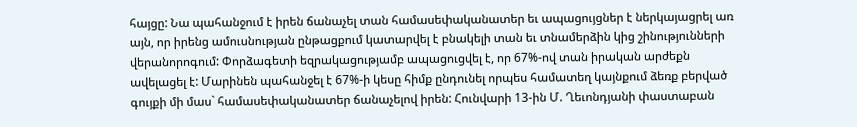հայցը: Նա պահանջում է իրեն ճանաչել տան համասեփականատեր եւ ապացույցներ է ներկայացրել առ այն, որ իրենց ամուսնության ընթացքում կատարվել է բնակելի տան եւ տնամերձին կից շինությունների վերանորոգում: Փորձագետի եզրակացությամբ ապացուցվել է, որ 67%-ով տան իրական արժեքն ավելացել է: Մարինեն պահանջել է 67%-ի կեսը հիմք ընդունել որպես համատեղ կայնքում ձեռք բերված գույքի մի մաս` համասեփականատեր ճանաչելով իրեն: Հունվարի 13-ին Մ. Ղեւոնդյանի փաստաբան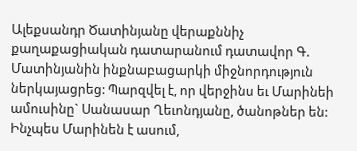Ալեքսանդր Ծատինյանը վերաքննիչ քաղաքացիական դատարանում դատավոր Գ. Մատինյանին ինքնաբացարկի միջնորդություն ներկայացրեց: Պարզվել է, որ վերջինս եւ Մարինեի ամուսինը` Սանասար Ղեւոնդյանը, ծանոթներ են: Ինչպես Մարինեն է ասում,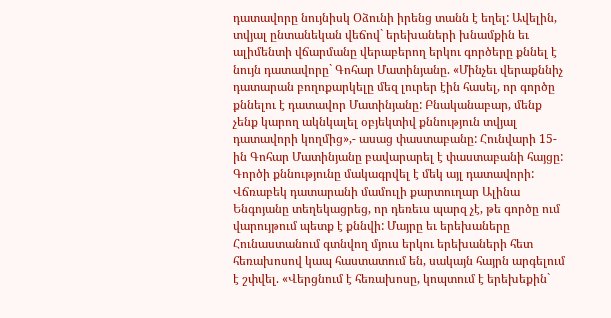դատավորը նույնիսկ Օձունի իրենց տանն է եղել: Ավելին, տվյալ ընտանեկան վեճով` երեխաների խնամքին եւ ալիմենտի վճարմանը վերաբերող երկու գործերը քննել է նույն դատավորը` Գոհար Մատինյանը. «Մինչեւ վերաքննիչ դատարան բողոքարկելը մեզ լուրեր էին հասել, որ գործը քննելու է դատավոր Մատինյանը: Բնականաբար, մենք չենք կարող ակնկալել օբյեկտիվ քննություն տվյալ դատավորի կողմից»,- ասաց փաստաբանը: Հունվարի 15-ին Գոհար Մատինյանը բավարարել է փաստաբանի հայցը: Գործի քննությունը մակագրվել է մեկ այլ դատավորի: Վճռաբեկ դատարանի մամուլի քարտուղար Ալինա Ենգոյանը տեղեկացրեց, որ դեռեւս պարզ չէ, թե գործը ում վարույթում պետք է քննվի: Մայրը եւ երեխաները Հունաստանում գտնվող մյուս երկու երեխաների հետ հեռախոսով կապ հաստատում են, սակայն հայրն արգելում է շփվել. «Վերցնում է հեռախոսը, կոպտում է երեխեքին`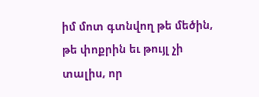իմ մոտ գտնվող թե մեծին, թե փոքրին եւ թույլ չի տալիս, որ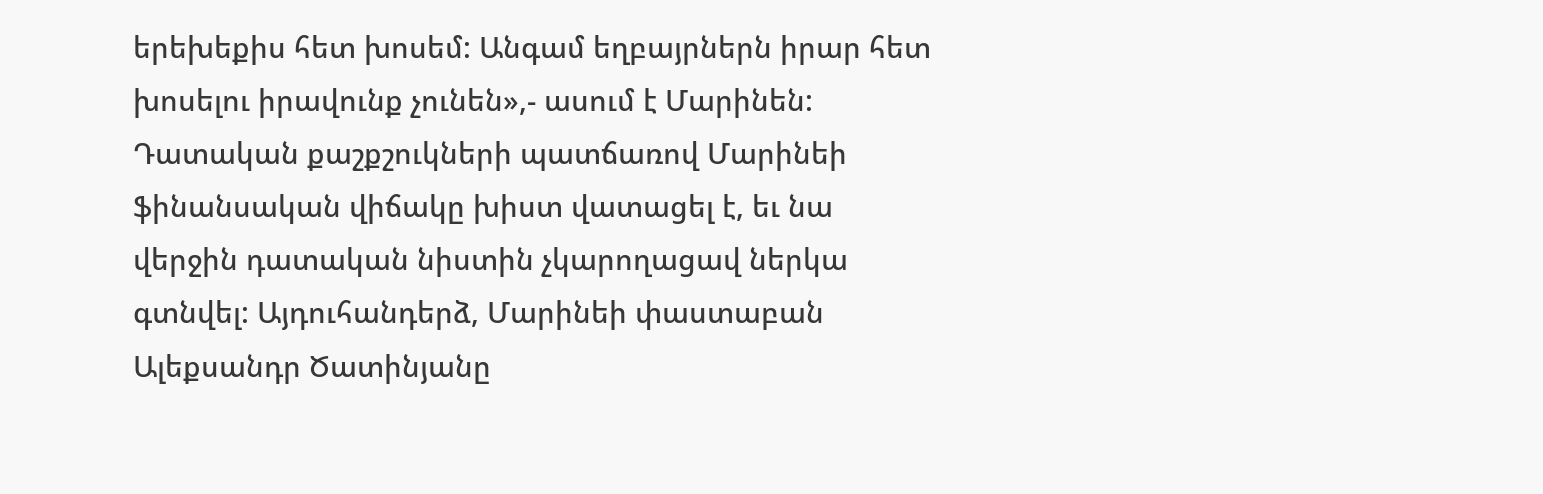երեխեքիս հետ խոսեմ: Անգամ եղբայրներն իրար հետ խոսելու իրավունք չունեն»,- ասում է Մարինեն: Դատական քաշքշուկների պատճառով Մարինեի ֆինանսական վիճակը խիստ վատացել է, եւ նա վերջին դատական նիստին չկարողացավ ներկա գտնվել: Այդուհանդերձ, Մարինեի փաստաբան Ալեքսանդր Ծատինյանը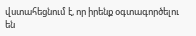վստահեցնում է, որ իրենք օգտագործելու են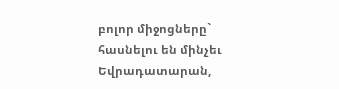բոլոր միջոցները` հասնելու են մինչեւ Եվրադատարան,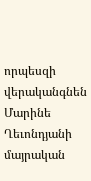որպեսզի վերականգնեն Մարինե Ղեւոնդյանի մայրական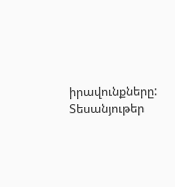իրավունքները:
Տեսանյութեր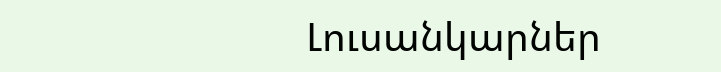Լուսանկարներ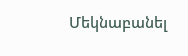Մեկնաբանել